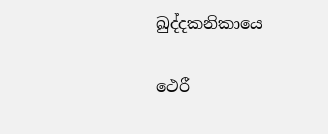ඛුද්දකනිකායෙ

ථෙරී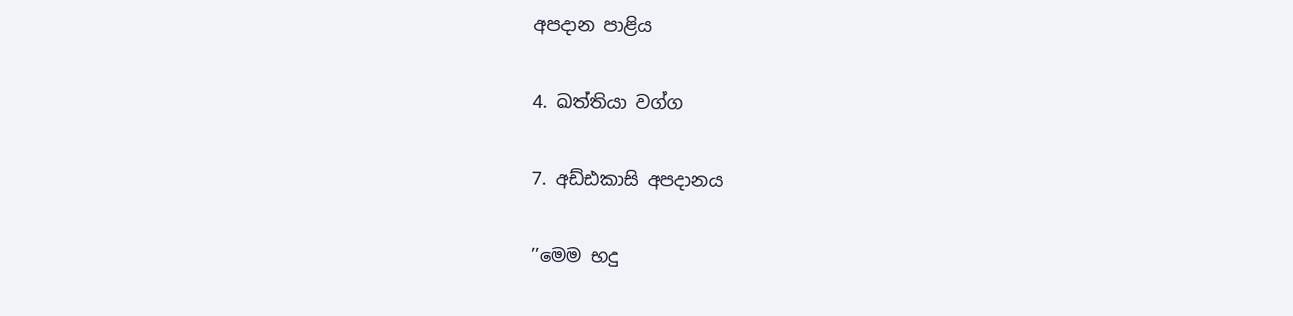අපදාන පාළිය

4. ඛත්තියා වග්ග

7. අඩ්ඪකාසි අපදානය

’’මෙම භදු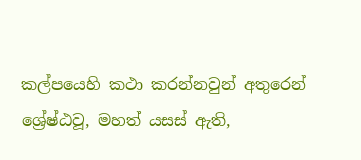කල්පයෙහි කථා කරන්නවුන් අතුරෙන් ශ්‍රේෂ්ඨවූ, මහත් යසස් ඇති,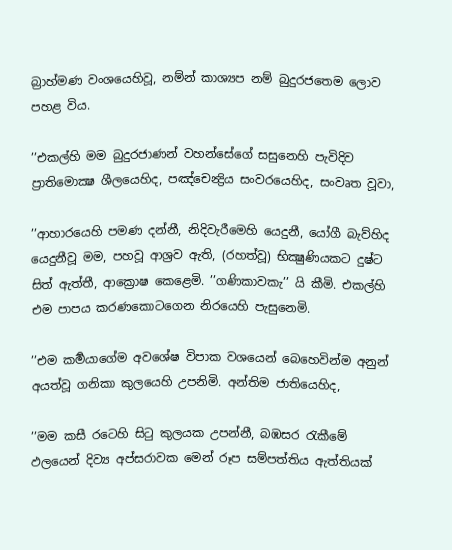බ්‍රාහ්මණ වංශයෙහිවූ, නම්න් කාශ්‍යප නම් බුදුරජතෙම ලොව පහළ විය.

’’එකල්හි මම බුදුරජාණන් වහන්සේගේ සසුනෙහි පැවිදිව ප්‍රාතිමොක්‍ෂ ශීලයෙහිද, පඤ්චෙන්‍ද්‍රිය සංවරයෙහිද, සංවෘත වූවා,

’’ආහාරයෙහි පමණ දන්නී, නිදිවැරීමෙහි යෙදුනී, යෝගී බැව්හිද යෙදුනීවූ මම, පහවූ ආශ්‍රව ඇති, (රහත්වූ) භික්‍ෂුණියකට දුෂ්ට සිත් ඇත්තී, ආක්‍රොෂ කෙළෙමි. ’’ගණිකාවකැ’’ යි කීමි. එකල්හි එම පාපය කරණකොටගෙන නිරයෙහි පැසුනෙමි.

’’එම කර්‍මයාගේම අවශේෂ විපාක වශයෙන් බෙහෙවින්ම අනුන් අයත්වූ ගනිකා කුලයෙහි උපනිමි. අන්තිම ජාතියෙහිද,

’’මම කසී රටෙහි සිටු කුලයක උපන්නී, බඹසර රැකීමේ ඵලයෙන් දිව්‍ය අප්සරාවක මෙන් රූප සම්පත්තිය ඇත්තියක්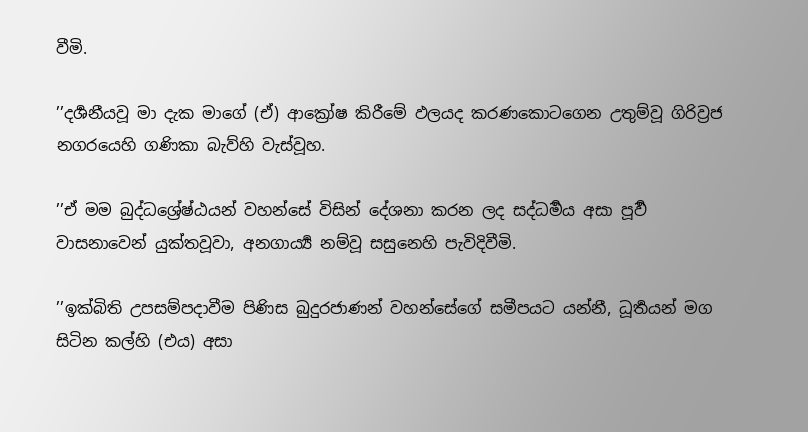වීමි.

’’දර්‍ශනීයවූ මා දැක මාගේ (ඒ) ආක්‍රෝෂ කිරීමේ ඵලයද කරණකොටගෙන උතුම්වූ ගිරිව්‍රජ නගරයෙහි ගණිකා බැව්හි වැස්වූහ.

’’ඒ මම බුද්ධශ්‍රේෂ්ඨයන් වහන්සේ විසින් දේශනා කරන ලද සද්ධර්‍මය අසා පූර්‍ව වාසනාවෙන් යුක්තවූවා, අනගාර්‍ය්‍ය නම්වූ සසුනෙහි පැවිදිවීමි.

’’ඉක්බිති උපසම්පදාවීම පිණිස බුදුරජාණන් වහන්සේගේ සමීපයට යන්නී, ධූර්‍තයන් මග සිටින කල්හි (එය) අසා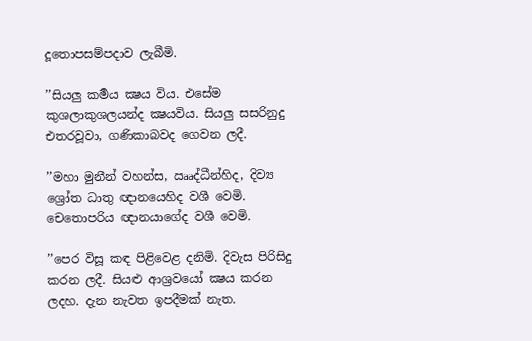දූතොපසම්පදාව ලැබීමි.

’’සියලු කර්‍මය ක්‍ෂය විය. එසේම කුශලාකුශලයන්ද ක්‍ෂයවිය. සියලු සසරිනුදු එතරවූවා, ගණිකාබවද ගෙවන ලදී.

’’මහා මුනීන් වහන්ස, ඎද්ධීන්හිද, දිව්‍ය ශ්‍රෝත ධාතු ඥානයෙහිද වශී වෙමි. චෙතොපරිය ඥානයාගේද වශී වෙමි.

’’පෙර විසූ කඳ පිළිවෙළ දනිමි. දිවැස පිරිසිදු කරන ලදී. සියළු ආශ්‍රවයෝ ක්‍ෂය කරන ලදහ. දැන නැවත ඉපදීමක් නැත.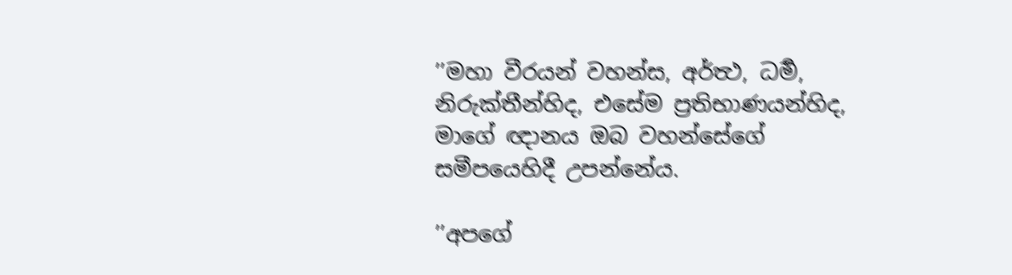’’මහා වීරයන් වහන්ස, අර්ත්‍ථ, ධර්‍ම, නිරුක්තීන්හිද, එසේම ප්‍රතිභාණයන්හිද, මාගේ ඥානය ඔබ වහන්සේගේ සමීපයෙහිදී උපන්නේය.

’’අපගේ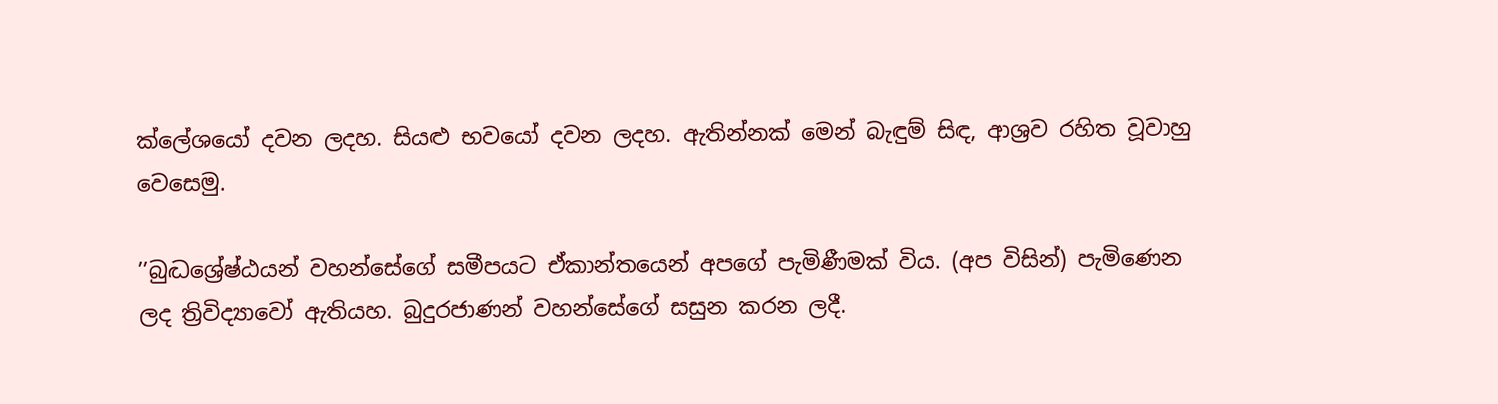ක්ලේශයෝ දවන ලදහ. සියළු භවයෝ දවන ලදහ. ඇතින්නක් මෙන් බැඳුම් සිඳ, ආශ්‍රව රහිත වූවාහු වෙසෙමු.

’’බුද්‍ධශ්‍රේෂ්ඨයන් වහන්සේගේ සමීපයට ඒකාන්තයෙන් අපගේ පැමිණීමක් විය. (අප විසින්) පැමිණෙන ලද ත්‍රිවිද්‍යාවෝ ඇතියහ. බුදුරජාණන් වහන්සේගේ සසුන කරන ලදී.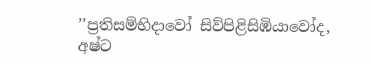’’ප්‍රතිසම්භිදාවෝ සිව්පිළිසිඹියාවෝද, අෂ්ට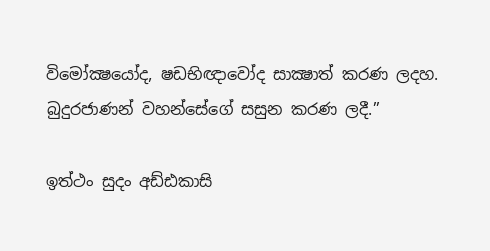විමෝක්‍ෂයෝද, ෂඩභිඥාවෝද සාක්‍ෂාත් කරණ ලදහ. බුදුරජාණන් වහන්සේගේ සසුන කරණ ලදී.’’

ඉත්ථං සුදං අඩ්ඪකාසි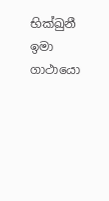භික්ඛුනී ඉමා ගාථායො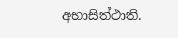අභාසිත්ථාති.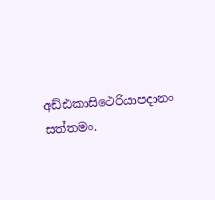අඩ්ඪකාසිථෙරියාපදානං සත්තමං.